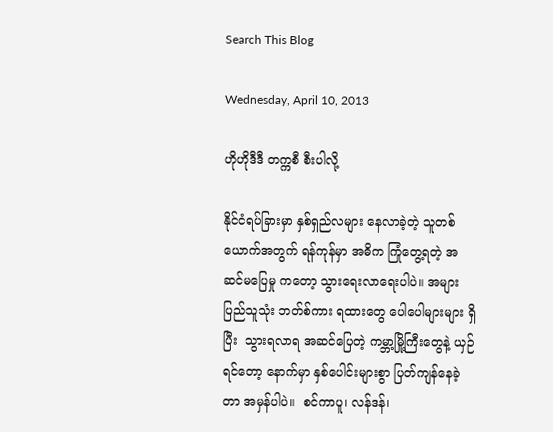Search This Blog

Wednesday, April 10, 2013

ဟိုဟိုဒီဒီ တက္ကစီ စီးပါလို့

နိုင်ငံရပ်ခြားမှာ နှစ်ရှည်လများ နေလာခဲ့တဲ့ သူတစ်ယောက်အတွက် ရန်ကုန်မှာ အဓိက ကြုံတွေ့ရတဲ့ အဆင်မပြေမှု ကတော့ သွားရေးလာရေးပါပဲ။ အများပြည်သူသုံး ဘတ်စ်ကား ရထားတွေ ပေါပေါများများ ရှိပြီး  သွားရလာရ အဆင်ပြေတဲ့ ကမ္ဘာ့မြို့ကြီးတွေနဲ့ ယှဉ်ရင်တော့ နောက်မှာ နှစ်ပေါင်းများစွာ ပြတ်ကျန်နေခဲ့တာ အမှန်ပါပဲ။  စင်ကာပူ၊ လန်ဒန်၊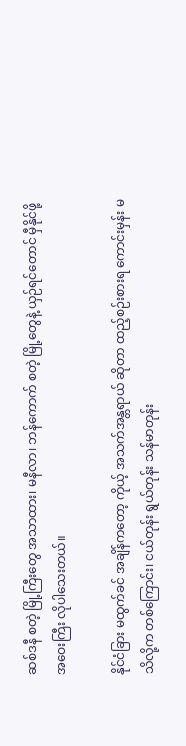ဆစ်ဒနီ စတဲ့ မြို့ကြီးတွေ အသာထား၊ မနီလာ၊ ဘန်ကောက် စတဲ့ မြို့တွေနဲ့ ယှဉ်ရင်တောင် မှီနိုင်ဖို့ အဝေးကြီး လိုပါသေးတယ်။

နိုင်ငံခြား မထွက်ခင် အချိန်ကတော့ ကိုယ့် အသက်အန္တရာယ် ဆိုတာ ထည့်စဉ်းစားရ ကောင်းမှန်း မသိလို့က တစ်ကြောင်း၊ ငယ်တုန်း ရွယ်တုန်း သန်မာတုန်း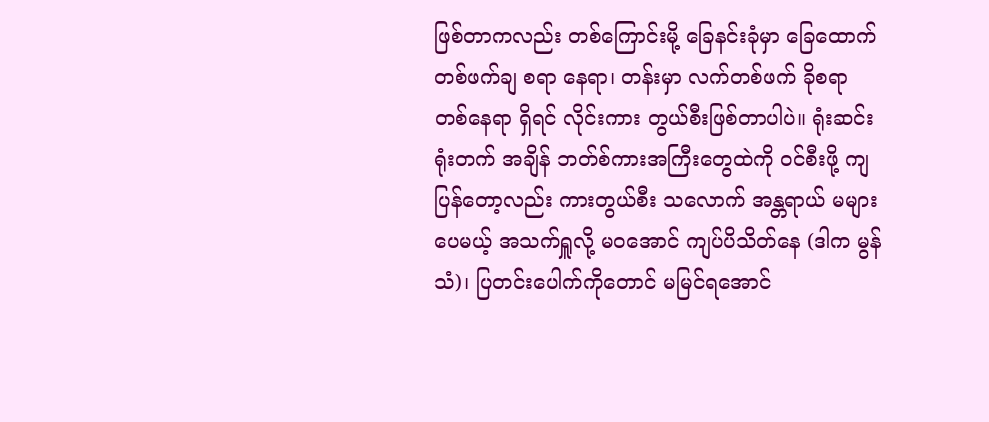ဖြစ်တာကလည်း တစ်ကြောင်းမို့ ခြေနင်းခုံမှာ ခြေထောက် တစ်ဖက်ချ စရာ နေရာ၊ တန်းမှာ လက်တစ်ဖက် ခိုစရာ တစ်နေရာ ရှိရင် လိုင်းကား တွယ်စီးဖြစ်တာပါပဲ။ ရုံးဆင်းရုံးတက် အချိန် ဘတ်စ်ကားအကြီးတွေထဲကို ဝင်စီးဖို့ ကျပြန်တော့လည်း ကားတွယ်စီး သလောက် အန္တရာယ် မများပေမယ့် အသက်ရှူလို့ မဝအောင် ကျပ်ပိသိတ်နေ (ဒါက မွန်သံ)၊ ပြတင်းပေါက်ကိုတောင် မမြင်ရအောင်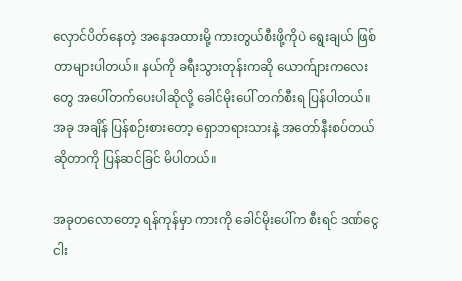လှောင်ပိတ်နေတဲ့ အနေအထားမို့ ကားတွယ်စီးဖို့ကိုပဲ ရွေးချယ် ဖြစ်တာများပါတယ်။ နယ်ကို ခရီးသွားတုန်းကဆို ယောက်ျားကလေးတွေ အပေါ်တက်ပေးပါဆိုလို့ ခေါင်မိုးပေါ် တက်စီးရ ပြန်ပါတယ်။ အခု အချိန် ပြန်စဉ်းစားတော့ ရှောဘရားသားနဲ့ အတော်နီးစပ်တယ်ဆိုတာကို ပြန်ဆင်ခြင် မိပါတယ်။

အခုတလောတော့ ရန်ကုန်မှာ ကားကို ခေါင်မိုးပေါ်က စီးရင် ဒဏ်ငွေငါး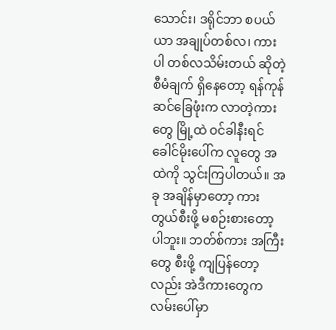သောင်း၊ ဒရိုင်ဘာ စပယ်ယာ အချုပ်တစ်လ၊ ကားပါ တစ်လသိမ်းတယ် ဆိုတဲ့ စီမံချက် ရှိနေတော့ ရန်ကုန် ဆင်ခြေဖုံးက လာတဲ့ကားတွေ မြို့ထဲ ဝင်ခါနီးရင် ခေါင်မိုးပေါ်က လူတွေ အထဲကို သွင်းကြပါတယ်။ အခု အချိန်မှာတော့ ကားတွယ်စီးဖို့ မစဉ်းစားတော့ ပါဘူး။ ဘတ်စ်ကား အကြီးတွေ စီးဖို့ ကျပြန်တော့လည်း အဲဒီကားတွေက လမ်းပေါ်မှာ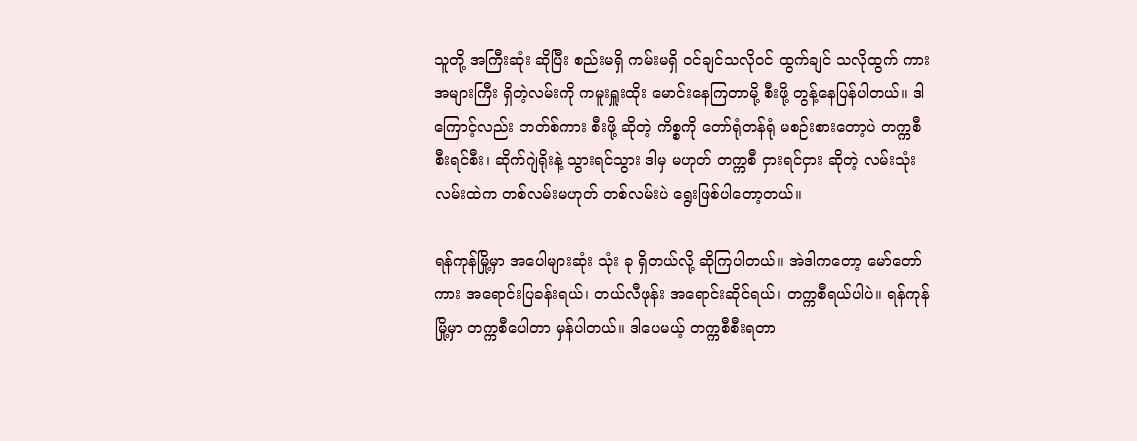သူတို့ အကြီးဆုံး ဆိုပြီး စည်းမရှိ ကမ်းမရှိ ဝင်ချင်သလိုဝင် ထွက်ချင် သလိုထွက် ကားအများကြီး ရှိတဲ့လမ်းကို ကမူးရှူးထိုး မောင်းနေကြတာမို့ စီးဖို့ တွန့်နေပြန်ပါတယ်။ ဒါကြောင့်လည်း ဘတ်စ်ကား စီးဖို့ ဆိုတဲ့ ကိစ္စကို တော်ရုံတန်ရုံ မစဉ်းစားတော့ပဲ တက္ကစီ စီးရင်စီး၊ ဆိုက်ဂျဲရိုးနဲ့ သွားရင်သွား ဒါမှ မဟုတ် တက္ကစီ ငှားရင်ငှား ဆိုတဲ့ လမ်းသုံးလမ်းထဲက တစ်လမ်းမဟုတ် တစ်လမ်းပဲ ရွေးဖြစ်ပါတော့တယ်။

ရန်ကုန်မြို့မှာ အပေါများဆုံး သုံး ခု ရှိတယ်လို့ ဆိုကြပါတယ်။ အဲဒါကတော့ မော်တော်ကား အရောင်းပြခန်းရယ်၊ တယ်လီဖုန်း အရောင်းဆိုင်ရယ်၊ တက္ကစီရယ်ပါပဲ။ ရန်ကုန်မြို့မှာ တက္ကစီပေါတာ မှန်ပါတယ်။ ဒါပေမယ့် တက္ကစီစီးရတာ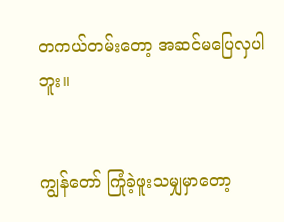တကယ်တမ်းတော့ အဆင်မပြေလှပါဘူး။


ကျွန်တော် ကြုံခဲ့ဖူးသမျှမှာတော့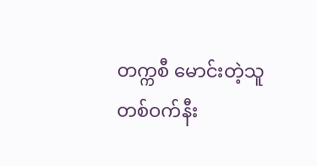တက္ကစီ မောင်းတဲ့သူ တစ်ဝက်နီး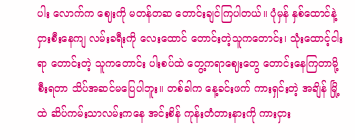ပါး လောက်က ဈေးကို မတန်တဆ တောင်းချင်ကြပါတယ်။ ပုံမှန် နှစ်ထောင်နဲ့ ငှားစီးနေကျ လမ်းခရီးကို လေးထောင် တောင်းတဲ့သူကတောင်း၊ သုံးထောင့်ငါးရာ တောင်းတဲ့ သူကတောင်း ပါးစပ်ထဲ တွေ့ကရာဈေးတွေ တောင်းနေကြတာမို့ စီးရတာ သိပ်အဆင်မပြေပါဘူး။ တစ်ခါက နေ့ခင်းဖက် ကားရှင်းတဲ့ အချိန် မြို့ထဲ ဆိပ်ကမ်းသာလမ်းကနေ အင်းစိန် ကုန်းတံတားနားကို ကားငှား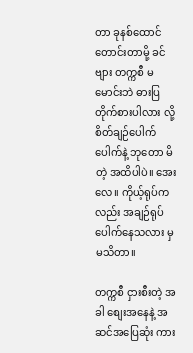တာ ခုနစ်ထောင်တောင်းတာမို့ ခင်ဗျား တက္ကစီ မမောင်းဘဲ ဓားပြတိုက်စားပါလား လို့ စိတ်ချဉ်ပေါက်ပေါက်နဲ့ ဘုတော မိတဲ့ အထိပါပဲ။ အေးလေ။ ကိုယ့်ရုပ်ကလည်း အချဉ်ရုပ် ပေါက်နေသလား မှ မသိတာ။

တက္ကစီ ငှားစီးတဲ့ အခါ စျေးအနေနဲ့ အဆင်အပြေဆုံး ကား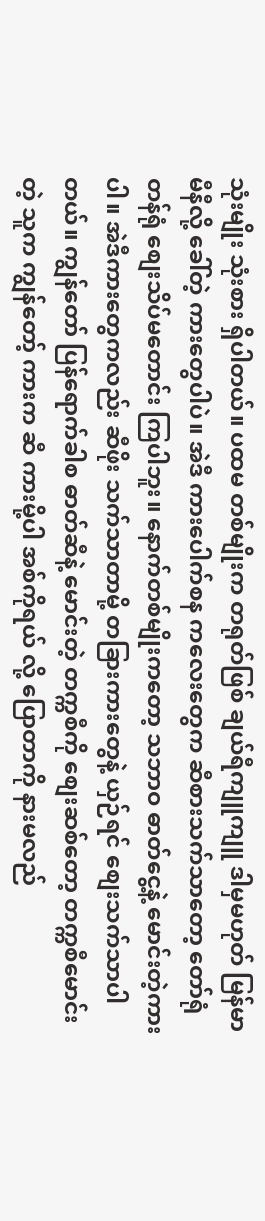သုံးမျိုး သုံးစား ရှိပါတယ်။ ပထမ တစ်မျိုးက တရုတ်ဖြစ် ချယ်ရီကျူကျူ ဒါမှမဟုတ် မြန်မာမီနီလို့ ခေါ်တဲ့ ကားတွေပါပဲ။ အဲဒီ ကားပေါက်စန ကလေးတွေက ဆီစားသက်သာတော့ တော်ရုံတန်ရုံ စျေးသိပ်မတောင်း ကြပါဘူး။ နောက်တစ်မျိုးကတော့ သဘာဝ ဓာတ်ငွေ့နဲ့ မောင်းတဲ့ကားပါ။ အဲဒီကားတွေကလည်း ဆီဖိုး သက်သာတာမို့ တခြားကားတွေနဲ့ ယှဉ်ရင် စျေးသက်သာပါတယ်။ ကျွန်တော် ပြန်ရောက်ခါစ ဓာတ်ဆီနဲ့ မောင်းတဲ့ တက္ကစီကို စျေးဆစ်တော့ တက္ကစီမောင်းတဲ့ သူက ကျွန်တော့် ကားက ဆီ ကားမို့ပါ အစ်ကိုရယ် လို့ ပြောတာကို နားမလည်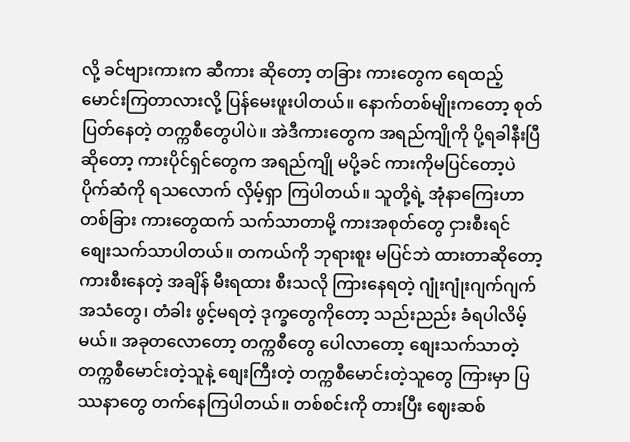လို့ ခင်ဗျားကားက ဆီကား ဆိုတော့ တခြား ကားတွေက ရေထည့်မောင်းကြတာလားလို့ ပြန်မေးဖူးပါတယ်။ နောက်တစ်မျိုးကတော့ စုတ်ပြတ်နေတဲ့ တက္ကစီတွေပါပဲ။ အဲဒီကားတွေက အရည်ကျိုကို ပို့ရခါနီးပြီ ဆိုတော့ ကားပိုင်ရှင်တွေက အရည်ကျို မပို့ခင် ကားကိုမပြင်တော့ပဲ ပိုက်ဆံကို ရသလောက် လှိမ့်ရှာ ကြပါတယ်။ သူတို့ရဲ့ အုံနာကြေးဟာ တစ်ခြား ကားတွေထက် သက်သာတာမို့ ကားအစုတ်တွေ ငှားစီးရင် စျေးသက်သာပါတယ်။ တကယ်ကို ဘုရားစူး မပြင်ဘဲ ထားတာဆိုတော့ ကားစီးနေတဲ့ အချိန် မီးရထား စီးသလို ကြားနေရတဲ့ ဂျုံးဂျုံးဂျက်ဂျက် အသံတွေ၊ တံခါး ဖွင့်မရတဲ့ ဒုက္ခတွေကိုတော့ သည်းညည်း ခံရပါလိမ့်မယ်။ အခုတလောတော့ တက္ကစီတွေ ပေါလာတော့ စျေးသက်သာတဲ့ တက္ကစီမောင်းတဲ့သူနဲ့ စျေးကြီးတဲ့ တက္ကစီမောင်းတဲ့သူတွေ ကြားမှာ ပြဿနာတွေ တက်နေကြပါတယ်။ တစ်စင်းကို တားပြီး ဈေးဆစ်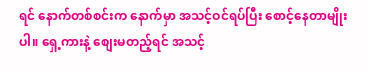ရင် နောက်တစ်စင်းက နောက်မှာ အသင့်ဝင်ရပ်ပြီး စောင့်နေတာမျိုးပါ။ ရှေ့ကားနဲ့ စျေးမတည့်ရင် အသင့်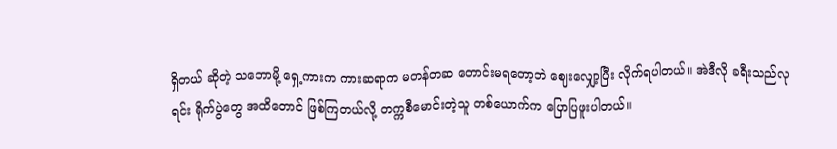ရှိတယ် ဆိုတဲ့ သဘောမို့ ရှေ့ကားက ကားဆရာက မတန်တဆ တောင်းမရတော့ဘဲ ဈေးလျှော့ပြီး လိုက်ရပါတယ်။ အဲဒီလို ခရီးသည်လုရင်း ရိုက်ပွဲတွေ အထိတောင် ဖြစ်ကြတယ်လို့ တက္ကစီမောင်းတဲ့သူ တစ်ယောက်က ပြောပြဖူးပါတယ်။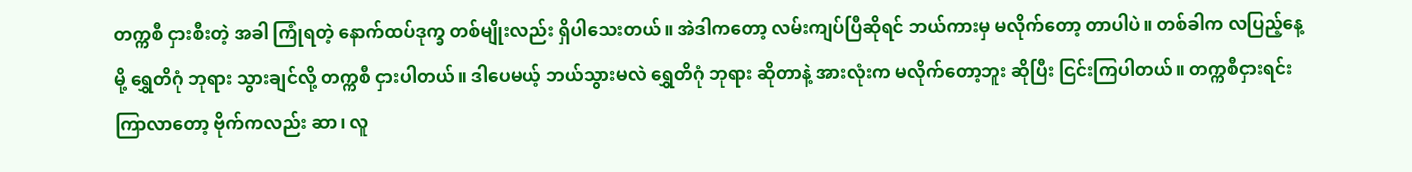တက္ကစီ ငှားစီးတဲ့ အခါ ကြုံရတဲ့ နောက်ထပ်ဒုက္ခ တစ်မျိုးလည်း ရှိပါသေးတယ်။ အဲဒါကတော့ လမ်းကျပ်ပြီဆိုရင် ဘယ်ကားမှ မလိုက်တော့ တာပါပဲ။ တစ်ခါက လပြည့်နေ့မို့ ရွှေတိဂုံ ဘုရား သွားချင်လို့ တက္ကစီ ငှားပါတယ်။ ဒါပေမယ့် ဘယ်သွားမလဲ ရွှေတိဂုံ ဘုရား ဆိုတာနဲ့ အားလုံးက မလိုက်တော့ဘူး ဆိုပြီး ငြင်းကြပါတယ်။ တက္ကစီငှားရင်း ကြာလာတော့ ဗိုက်ကလည်း ဆာ၊ လူ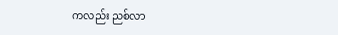ကလည်း ညစ်လာ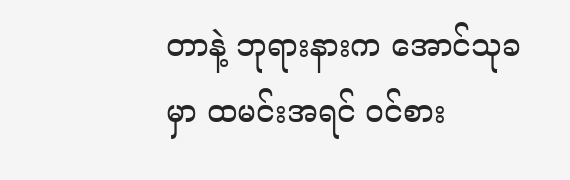တာနဲ့ ဘုရားနားက အောင်သုခမှာ ထမင်းအရင် ဝင်စား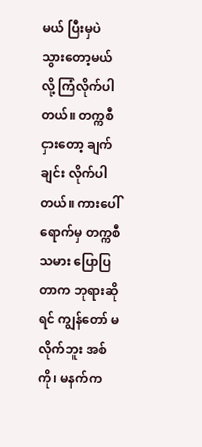မယ် ပြီးမှပဲ သွားတော့မယ်လို့ ကြံလိုက်ပါတယ်။ တက္ကစီငှားတော့ ချက်ချင်း လိုက်ပါတယ်။ ကားပေါ်ရောက်မှ တက္ကစီသမား ပြောပြတာက ဘုရားဆိုရင် ကျွန်တော် မလိုက်ဘူး အစ်ကို၊ မနက်က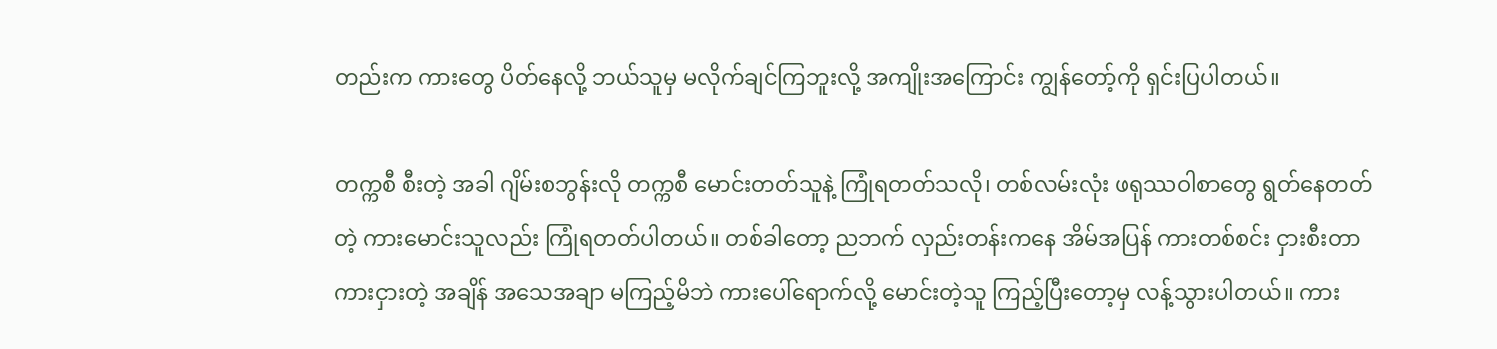တည်းက ကားတွေ ပိတ်နေလို့ ဘယ်သူမှ မလိုက်ချင်ကြဘူးလို့ အကျိုးအကြောင်း ကျွန်တော့်ကို ရှင်းပြပါတယ်။

တက္ကစီ စီးတဲ့ အခါ ဂျိမ်းစဘွန်းလို တက္ကစီ မောင်းတတ်သူနဲ့ ကြုံရတတ်သလို၊ တစ်လမ်းလုံး ဖရုဿဝါစာတွေ ရွတ်နေတတ်တဲ့ ကားမောင်းသူလည်း ကြုံရတတ်ပါတယ်။ တစ်ခါတော့ ညဘက် လှည်းတန်းကနေ အိမ်အပြန် ကားတစ်စင်း ငှားစီးတာ ကားငှားတဲ့ အချိန် အသေအချာ မကြည့်မိဘဲ ကားပေါ်ရောက်လို့ မောင်းတဲ့သူ ကြည့်ပြီးတော့မှ လန့်သွားပါတယ်။ ကား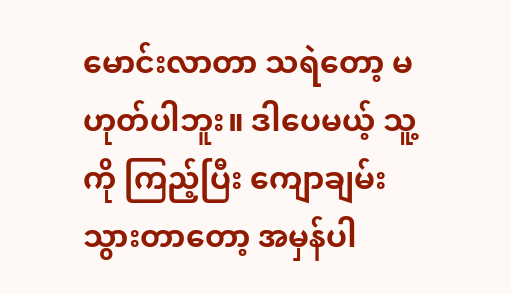မောင်းလာတာ သရဲတော့ မဟုတ်ပါဘူး။ ဒါပေမယ့် သူ့ကို ကြည့်ပြီး ကျောချမ်းသွားတာတော့ အမှန်ပါ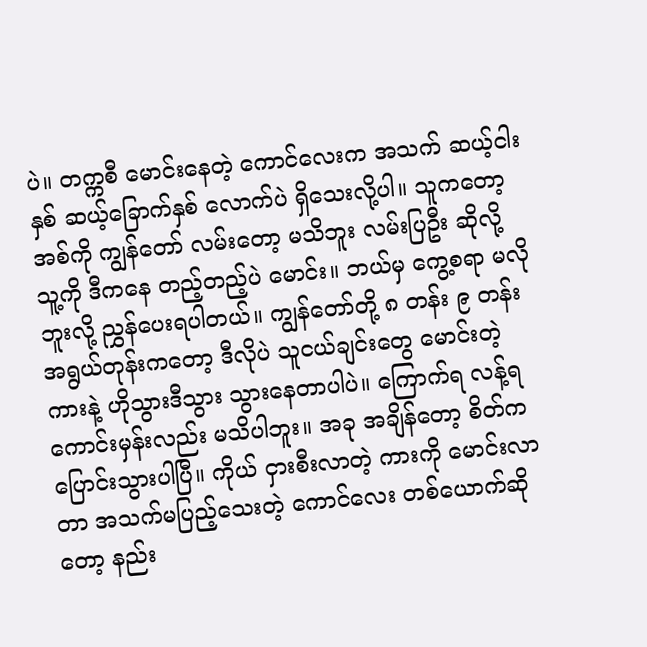ပဲ။ တက္ကစီ မောင်းနေတဲ့ ကောင်လေးက အသက် ဆယ့်ငါးနှစ် ဆယ့်ခြောက်နှစ် လောက်ပဲ ရှိသေးလို့ပါ။ သူကတော့ အစ်ကို ကျွန်တော် လမ်းတော့ မသိဘူး လမ်းပြဦး ဆိုလို့ သူ့ကို ဒီကနေ တည့်တည့်ပဲ မောင်း။ ဘယ်မှ ကွေ့စရာ မလိုဘူးလို့ ညွှန်ပေးရပါတယ်။ ကျွန်တော်တို့ ၈ တန်း ၉ တန်း အရွယ်တုန်းကတော့ ဒီလိုပဲ သူငယ်ချင်းတွေ မောင်းတဲ့ ကားနဲ့ ဟိုသွားဒီသွား သွားနေတာပါပဲ။ ကြောက်ရ လန့်ရ ကောင်းမှန်းလည်း မသိပါဘူး။ အခု အချိန်တော့ စိတ်က ပြောင်းသွားပါပြီ။ ကိုယ် ငှားစီးလာတဲ့ ကားကို မောင်းလာတာ အသက်မပြည့်သေးတဲ့ ကောင်လေး တစ်ယောက်ဆိုတော့ နည်း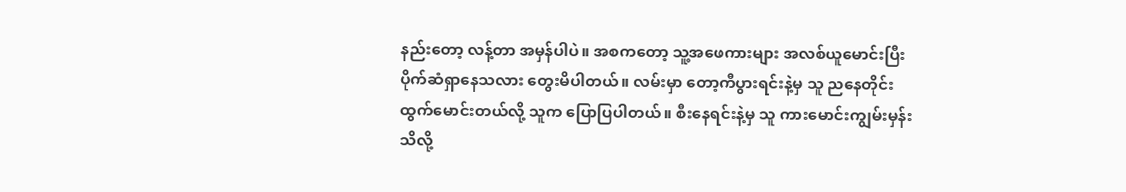နည်းတော့ လန့်တာ အမှန်ပါပဲ။ အစကတော့ သူ့အဖေကားများ အလစ်ယူမောင်းပြီး ပိုက်ဆံရှာနေသလား တွေးမိပါတယ်။ လမ်းမှာ တော့ကီပွားရင်းနဲ့မှ သူ ညနေတိုင်း ထွက်မောင်းတယ်လို့ သူက ပြောပြပါတယ်။ စီးနေရင်းနဲ့မှ သူ ကားမောင်းကျွမ်းမှန်း သိလို့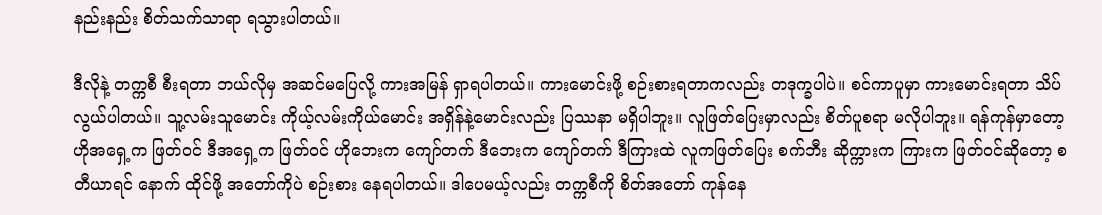နည်းနည်း စိတ်သက်သာရာ ရသွားပါတယ်။

ဒီလိုနဲ့ တက္ကစီ စီးရတာ ဘယ်လိုမှ အဆင်မပြေလို့ ကားအမြန် ရှာရပါတယ်။ ကားမောင်းဖို့ စဉ်းစားရတာကလည်း တဒုက္ခပါပဲ။ စင်ကာပူမှာ ကားမောင်းရတာ သိပ်လွယ်ပါတယ်။ သူ့လမ်းသူမောင်း ကိုယ့်လမ်းကိုယ်မောင်း အရှိန်နဲ့မောင်းလည်း ပြဿနာ မရှိပါဘူး။ လူဖြတ်ပြေးမှာလည်း စိတ်ပူစရာ မလိုပါဘူး။ ရန်ကုန်မှာတော့ ဟိုအရှေ့က ဖြတ်ဝင် ဒီအရှေ့က ဖြတ်ဝင် ဟိုဘေးက ကျော်တက် ဒီဘေးက ကျော်တက် ဒီကြားထဲ လူကဖြတ်ပြေး စက်ဘီး ဆိုက္ကားက ကြားက ဖြတ်ဝင်ဆိုတော့ စတီယာရင် နောက် ထိုင်ဖို့ အတော်ကိုပဲ စဉ်းစား နေရပါတယ်။ ဒါပေမယ့်လည်း တက္ကစီကို စိတ်အတော် ကုန်နေ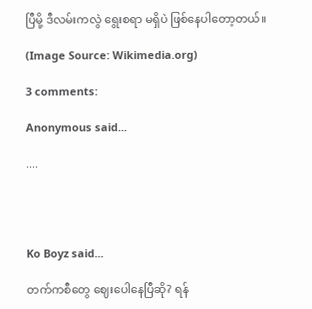ပြီမို့ ဒီလမ်းကလွဲ ရွေးစရာ မရှိပဲ ဖြစ်နေပါတော့တယ်။

(Image Source: Wikimedia.org)

3 comments:

Anonymous said...

....




Ko Boyz said...

တက်ကစီတွေ ဈေးပေါနေပြီဆို? ရန်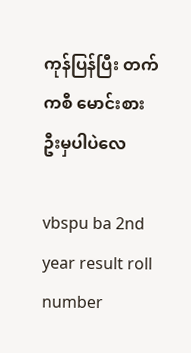ကုန်ပြန်ပြီး တက်ကစီ မောင်းစားဦးမှပါပဲလေ

vbspu ba 2nd year result roll number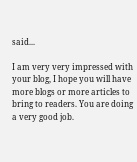said...

I am very very impressed with your blog, I hope you will have more blogs or more articles to bring to readers. You are doing a very good job.